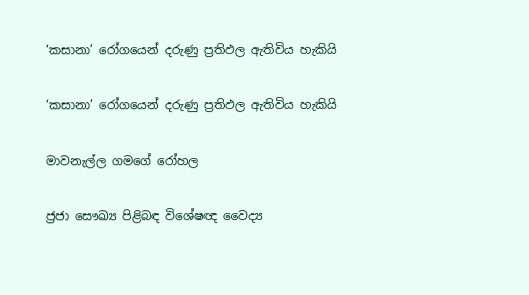‘කසානා’ රෝගයෙන් දරුණු ප්‍රතිඵල ඇතිවිය හැකියි

‘කසානා’ රෝගයෙන් දරුණු ප්‍රතිඵල ඇතිවිය හැකියි

මාවනැල්ල ගමගේ රෝහල

ජ්‍රජා සෞඛ්‍ය පිළිබඳ විශේෂඥ වෛද්‍ය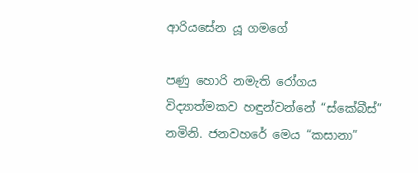ආරියසේන යූ ගමගේ

පණු හොරි නමැති රෝගය විද්‍යාත්මකව හඳුන්වන්නේ “ස්කේබීස්” නමිනි. ජනවහරේ මෙය “කසානා”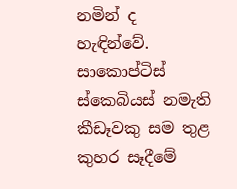නමින් ද හැඳින්වේ. සාකොප්ටිස් ස්කෙබියස් නමැති කීඩෑවකු සම තුළ කුහර සෑදීමේ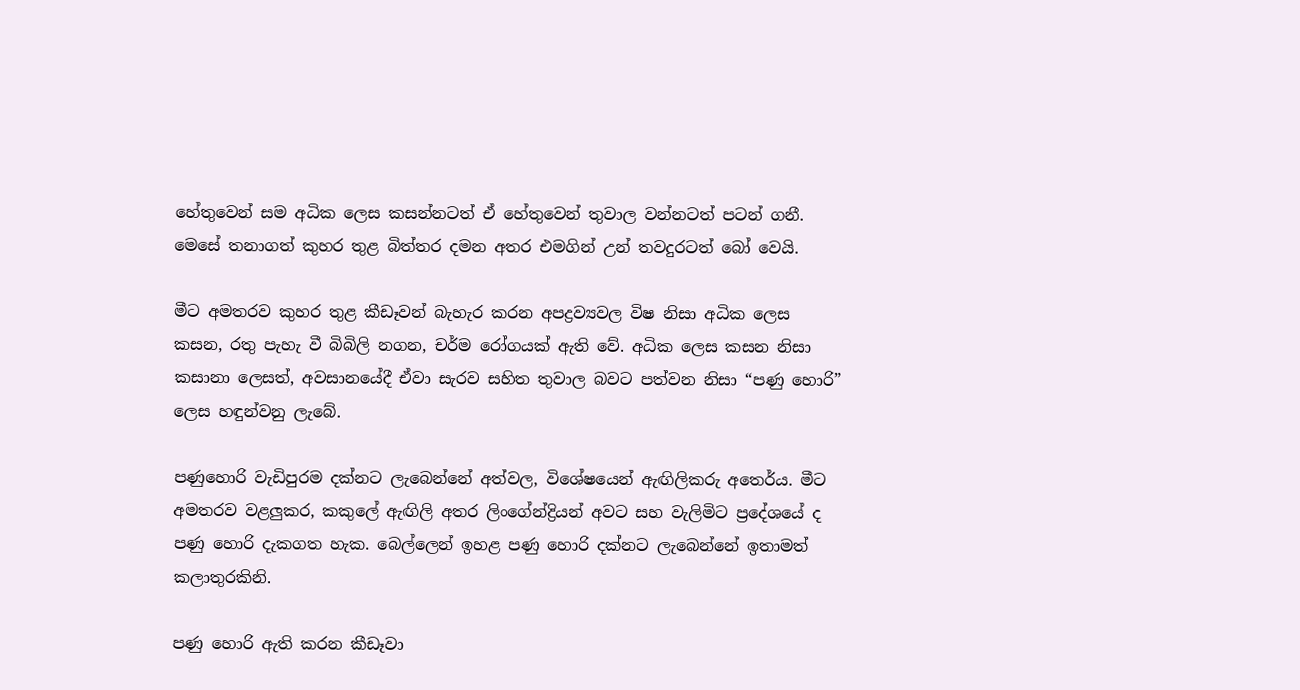හේතුවෙන් සම අධික ලෙස කසන්නටත් ඒ හේතුවෙන් තුවාල වන්නටත් පටන් ගනී. මෙසේ තනාගත් කුහර තුළ බිත්තර දමන අතර එමගින් උන් තවදුරටත් බෝ වෙයි.

මීට අමතරව කුහර තුළ කීඩෑවන් බැහැර කරන අපද්‍රව්‍යවල විෂ නිසා අධික ලෙස කසන, රතු පැහැ වී බිබිලි නගන, චර්ම රෝගයක් ඇති වේ. අධික ලෙස කසන නිසා කසානා ලෙසත්, අවසානයේදී ඒවා සැරව සහිත තුවාල බවට පත්වන නිසා “පණු හොරි” ලෙස හඳුන්වනු ලැබේ.

පණුහොරි වැඩිපුරම දක්නට ලැබෙන්නේ අත්වල, විශේෂයෙන් ඇඟිලිකරු අතෙර්ය. මීට අමතරව වළලුකර, කකුලේ ඇඟිලි අතර ලිංගේන්ද්‍රියන් අවට සහ වැලිමිට ප්‍රදේශයේ ද පණු හොරි දැකගත හැක. බෙල්ලෙන් ඉහළ පණු හොරි දක්නට ලැබෙන්නේ ඉතාමත් කලාතුරකිනි.

පණු හොරි ඇති කරන කීඩෑවා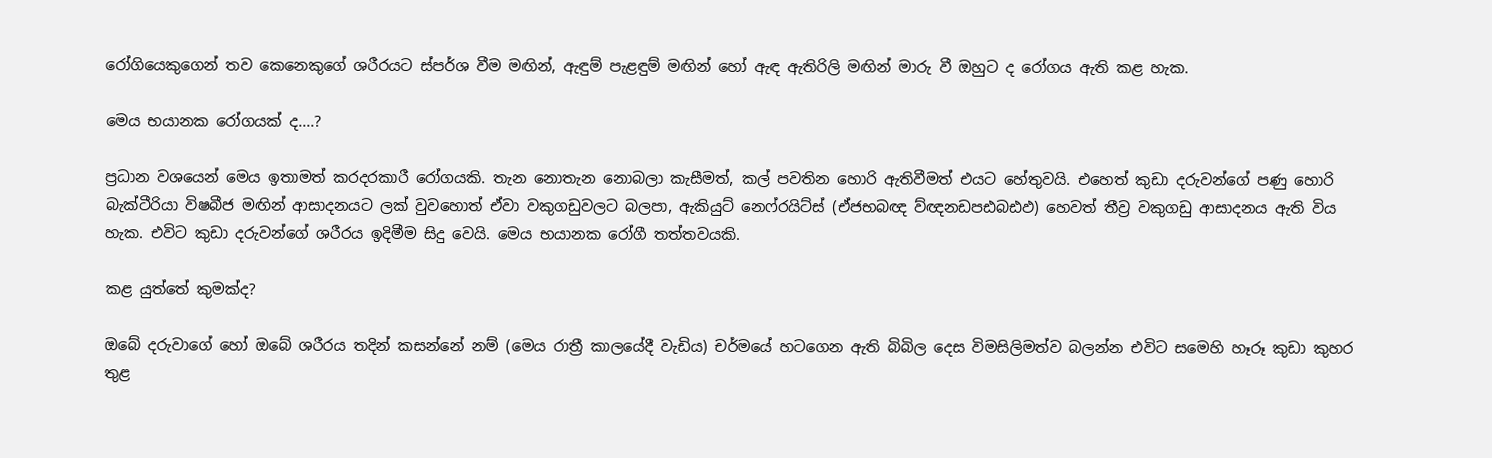රෝගියෙකුගෙන් තව කෙනෙකුගේ ශරීරයට ස්පර්ශ වීම මඟින්, ඇඳුම් පැළඳුම් මඟින් හෝ ඇඳ ඇතිරිලි මඟින් මාරු වී ඔහුට ද රෝගය ඇති කළ හැක.

මෙය භයානක රෝගයක් ද....?

ප්‍රධාන වශයෙන් මෙය ඉතාමත් කරදරකාරී රෝගයකි. තැන නොතැන නොබලා කැසීමත්, කල් පවතින හොරි ඇතිවීමත් එයට හේතුවයි. එහෙත් කුඩා දරුවන්ගේ පණු හොරි බැක්ටීරියා විෂබීජ මඟින් ආසාදනයට ලක් වුවහොත් ඒවා වකුගඩුවලට බලපා, ඇකියුට් නෙෆ්රයිට්ස් (ඒජභබඥ ව්ඥනඩපඪබඪඵ) හෙවත් තීව්‍ර වකුගඩු ආසාදනය ඇති විය හැක. එවිට කුඩා දරුවන්ගේ ශරීරය ඉදිමීම සිදු වෙයි. මෙය භයානක රෝගී තත්තවයකි.

කළ යුත්තේ කුමක්ද?

ඔබේ දරුවාගේ හෝ ඔබේ ශරීරය තදින් කසන්නේ නම් (මෙය රාත්‍රී කාලයේදී වැඩිය) චර්මයේ හටගෙන ඇති බිබිල දෙස විමසිලිමත්ව බලන්න එවිට සමෙහි හෑරූ කුඩා කුහර තුළ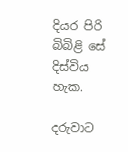දියර පිරි බිබිළි සේ දිස්විය හැක.

දරුවාට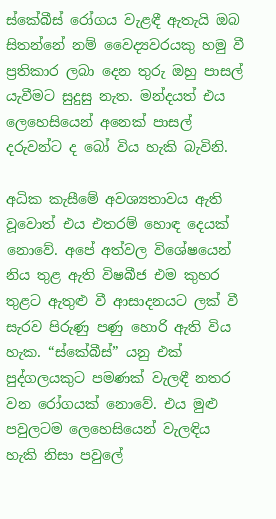ස්කේබීස් රෝගය වැළඳී ඇතැයි ඔබ සිතන්නේ නම් වෛද්‍යවරයකු හමු වී ප්‍රතිකාර ලබා දෙන තුරු ඔහු පාසල් යැවීමට සුදුසු නැත. මන්දයත් එය ලෙහෙසියෙන් අනෙක් පාසල් දරුවන්ට ද බෝ විය හැකි බැවිනි.

අධික කැසීමේ අවශ්‍යතාවය ඇති වූවොත් එය එතරම් හොඳ දෙයක් නොවේ. අපේ අත්වල විශේෂයෙන් නිය තුළ ඇති විෂබීජ එම කුහර තුළට ඇතුළු වී ආසාදනයට ලක් වී සැරව පිරුණු පණු හොරි ඇති විය හැක. “ස්කේබීස්” යනු එක් පුද්ගලයකුට පමණක් වැලඳී නතර වන රෝගයක් නොවේ. එය මුළු පවුලටම ලෙහෙසියෙන් වැලඳිය හැකි නිසා පවුලේ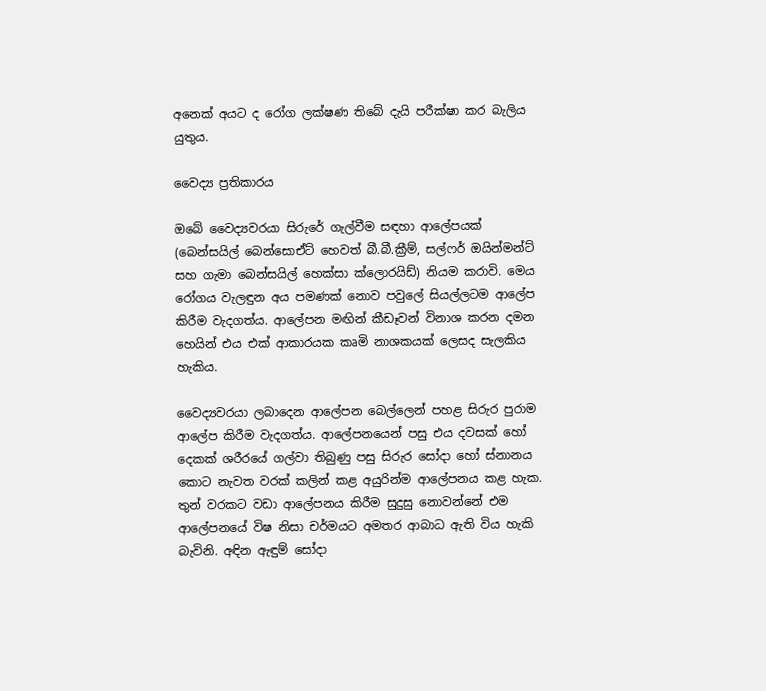අනෙක් අයට ද රෝග ලක්ෂණ තිබේ දැයි පරීක්ෂා කර බැලිය යුතුය.

වෛද්‍ය ප්‍රතිකාරය

ඔබේ වෛද්‍යවරයා සිරුරේ ගැල්වීම සඳහා ආලේපයක් (බෙන්සයිල් බෙන්සොඒට් හෙවත් බී.බී.ක්‍රීම්, සල්ෆර් ඔයින්මන්ට් සහ ගැමා බෙන්සයිල් හෙක්සා ක්ලොරයිඩ්) නියම කරාවි. මෙය රෝගය වැලඳුන අය පමණක් නොව පවුලේ සියල්ලටම ආලේප කිරීම වැදගත්ය. ආලේපන මඟින් කීඩෑවන් විනාශ කරන දමන හෙයින් එය එක් ආකාරයක කෘමි නාශකයක් ලෙසද සැලකිය හැකිය.

වෛද්‍යවරයා ලබාදෙන ආලේපන බෙල්ලෙන් පහළ සිරුර පුරාම ආලේප කිරීම වැදගත්ය. ආලේපනයෙන් පසු එය දවසක් හෝ දෙකක් ශරීරයේ ගල්වා තිබුණු පසු සිරුර සෝදා හෝ ස්නානය කොට නැවත වරක් කලින් කළ අයුරින්ම ආලේපනය කළ හැක. තුන් වරකට වඩා ආලේපනය කිරීම සුදුසු නොවන්නේ එම ආලේපනයේ විෂ නිසා චර්මයට අමතර ආබාධ ඇති විය හැකි බැවිනි. අඳින ඇඳුම් සෝදා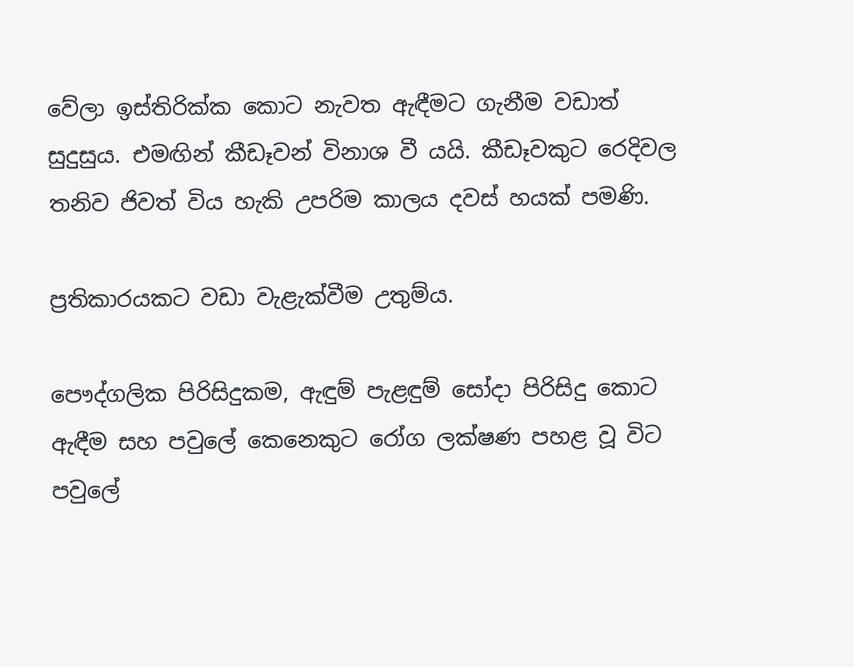වේලා ඉස්තිරික්ක කොට නැවත ඇඳීමට ගැනීම වඩාත් සුදුසුය. එමඟින් කීඩෑවන් විනාශ වී යයි. කීඩෑවකුට රෙදිවල තනිව ජිවත් විය හැකි උපරිම කාලය දවස් හයක් පමණි.

ප්‍රතිකාරයකට වඩා වැළැක්වීම උතුම්ය.

පෞද්ගලික පිරිසිදුකම, ඇඳුම් පැළඳුම් සෝදා පිරිසිදු කොට ඇඳීම සහ පවුලේ කෙනෙකුට රෝග ලක්ෂණ පහළ වූ විට පවුලේ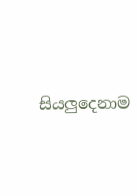සියලුදෙනාම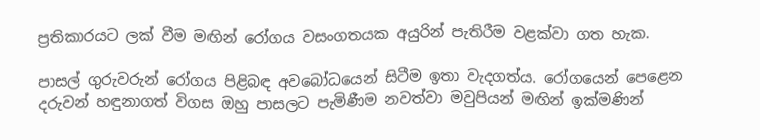ප්‍රතිකාරයට ලක් වීම මඟින් රෝගය වසංගතයක අයුරින් පැතිරීම වළක්වා ගත හැක.

පාසල් ගුරුවරුන් රෝගය පිළිබඳ අවබෝධයෙන් සිටීම ඉතා වැදගත්ය. රෝගයෙන් පෙළෙන දරුවන් හඳුනාගත් විගස ඔහු පාසලට පැමිණීම නවත්වා මවුපියන් මඟින් ඉක්මණින්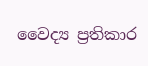වෛද්‍ය ප්‍රතිකාර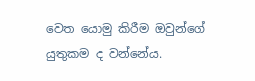වෙත යොමු කිරීම ඔවුන්ගේ යුතුකම ද වන්නේය.